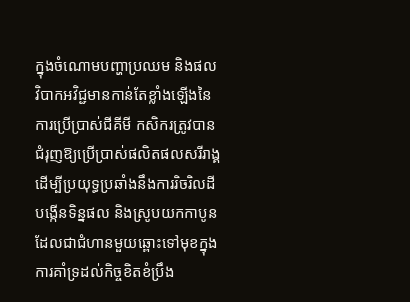ក្នុងចំណោមបញ្ហាប្រឈម និងផលវិបាកអវិជ្ជមានកាន់តែខ្លាំងឡើងនៃការប្រើប្រាស់ជីគីមី កសិករត្រូវបានជំរុញឱ្យប្រើប្រាស់ផលិតផលសរីរាង្គ ដើម្បីប្រយុទ្ធប្រឆាំងនឹងការរិចរិលដី បង្កើនទិន្នផល និងស្រូបយកកាបូន ដែលជាជំហានមួយឆ្ពោះទៅមុខក្នុងការគាំទ្រដល់កិច្ចខិតខំប្រឹង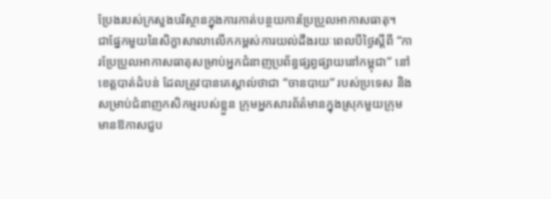ប្រែងរបស់ក្រសួងបរិស្ថានក្នុងការកាត់បន្ថយការប្រែប្រួលអាកាសធាតុ។
ជាផ្នែកមួយនៃសិក្ខាសាលាលើកកម្ពស់ការយល់ដឹងរយៈពេលបីថ្ងៃស្តីពី “ការប្រែប្រួលអាកាសធាតុសម្រាប់អ្នកជំនាញប្រព័ន្ធផ្សព្វផ្សាយនៅកម្ពុជា” នៅខេត្តបាត់ដំបន់ ដែលត្រូវបានគេស្គាល់ថាជា “ចានបាយ” របស់ប្រទេស និងសម្រាប់ជំនាញកសិកម្មរបស់ខ្លួន ក្រុមអ្នកសារព័ត៌មានក្នុងស្រុកមួយក្រុមមានឱកាសជួប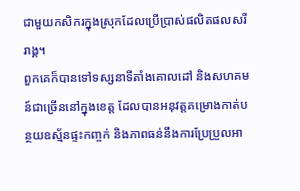ជាមួយកសិករក្នុងស្រុកដែលប្រើប្រាស់ផលិតផលសរីរាង្គ។
ពួកគេក៏បានទៅទស្សនាទីតាំងគោលដៅ និងសហគមន៍ជាច្រើននៅក្នុងខេត្ត ដែលបានអនុវត្តគម្រោងកាត់បន្ថយឧស្ម័នផ្ទះកញ្ចក់ និងភាពធន់នឹងការប្រែប្រួលអា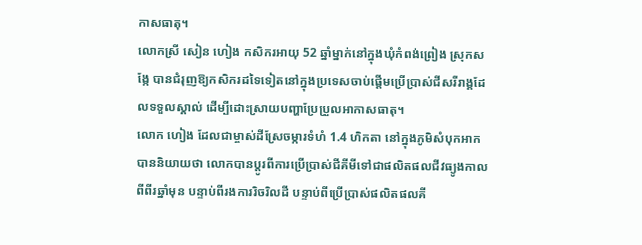កាសធាតុ។
លោកស្រី សៀន ហៀង កសិករអាយុ 52 ឆ្នាំម្នាក់នៅក្នុងឃុំកំពង់ព្រៀង ស្រុកសង្កែ បានជំរុញឱ្យកសិករដទៃទៀតនៅក្នុងប្រទេសចាប់ផ្តើមប្រើប្រាស់ជីសរីរាង្គដែលទទួលស្គាល់ ដើម្បីដោះស្រាយបញ្ហាប្រែប្រួលអាកាសធាតុ។
លោក ហៀង ដែលជាម្ចាស់ដីស្រែចម្ការទំហំ 1.4 ហិកតា នៅក្នុងភូមិសំបុកអាក បាននិយាយថា លោកបានប្តូរពីការប្រើប្រាស់ជីគីមីទៅជាផលិតផលជីវធ្យូងកាលពីពីរឆ្នាំមុន បន្ទាប់ពីរងការរិចរិលដី បន្ទាប់ពីប្រើប្រាស់ផលិតផលគី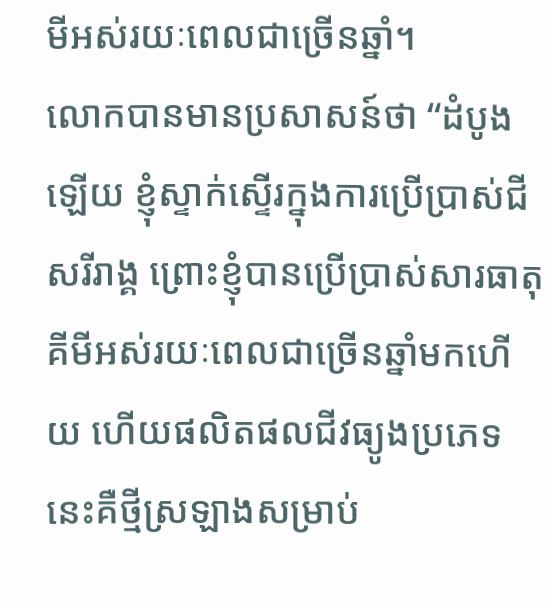មីអស់រយៈពេលជាច្រើនឆ្នាំ។
លោកបានមានប្រសាសន៍ថា “ដំបូងឡើយ ខ្ញុំស្ទាក់ស្ទើរក្នុងការប្រើប្រាស់ជីសរីរាង្គ ព្រោះខ្ញុំបានប្រើប្រាស់សារធាតុគីមីអស់រយៈពេលជាច្រើនឆ្នាំមកហើយ ហើយផលិតផលជីវធ្យូងប្រភេទនេះគឺថ្មីស្រឡាងសម្រាប់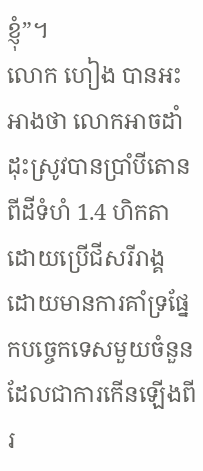ខ្ញុំ”។
លោក ហៀង បានអះអាងថា លោកអាចដាំដុះស្រូវបានប្រាំបីតោនពីដីទំហំ 1.4 ហិកតា ដោយប្រើជីសរីរាង្គ ដោយមានការគាំទ្រផ្នែកបច្ចេកទេសមួយចំនួន ដែលជាការកើនឡើងពីរ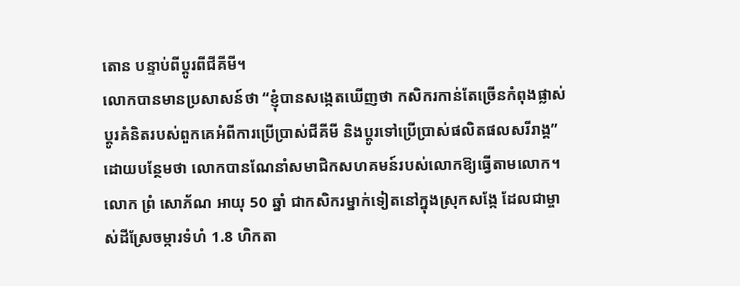តោន បន្ទាប់ពីប្តូរពីជីគីមី។
លោកបានមានប្រសាសន៍ថា “ខ្ញុំបានសង្កេតឃើញថា កសិករកាន់តែច្រើនកំពុងផ្លាស់ប្តូរគំនិតរបស់ពួកគេអំពីការប្រើប្រាស់ជីគីមី និងប្តូរទៅប្រើប្រាស់ផលិតផលសរីរាង្គ” ដោយបន្ថែមថា លោកបានណែនាំសមាជិកសហគមន៍របស់លោកឱ្យធ្វើតាមលោក។
លោក ព្រំ សោភ័ណ អាយុ 50 ឆ្នាំ ជាកសិករម្នាក់ទៀតនៅក្នុងស្រុកសង្កែ ដែលជាម្ចាស់ដីស្រែចម្ការទំហំ 1.8 ហិកតា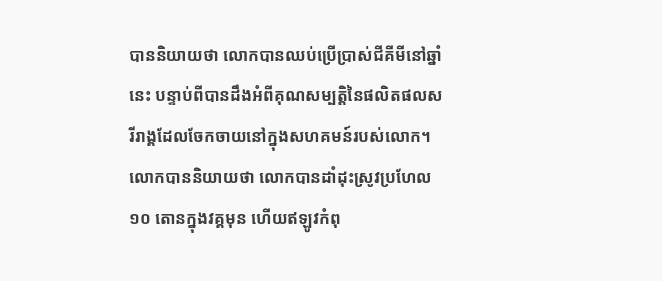បាននិយាយថា លោកបានឈប់ប្រើប្រាស់ជីគីមីនៅឆ្នាំនេះ បន្ទាប់ពីបានដឹងអំពីគុណសម្បត្តិនៃផលិតផលសរីរាង្គដែលចែកចាយនៅក្នុងសហគមន៍របស់លោក។
លោកបាននិយាយថា លោកបានដាំដុះស្រូវប្រហែល ១០ តោនក្នុងវគ្គមុន ហើយឥឡូវកំពុ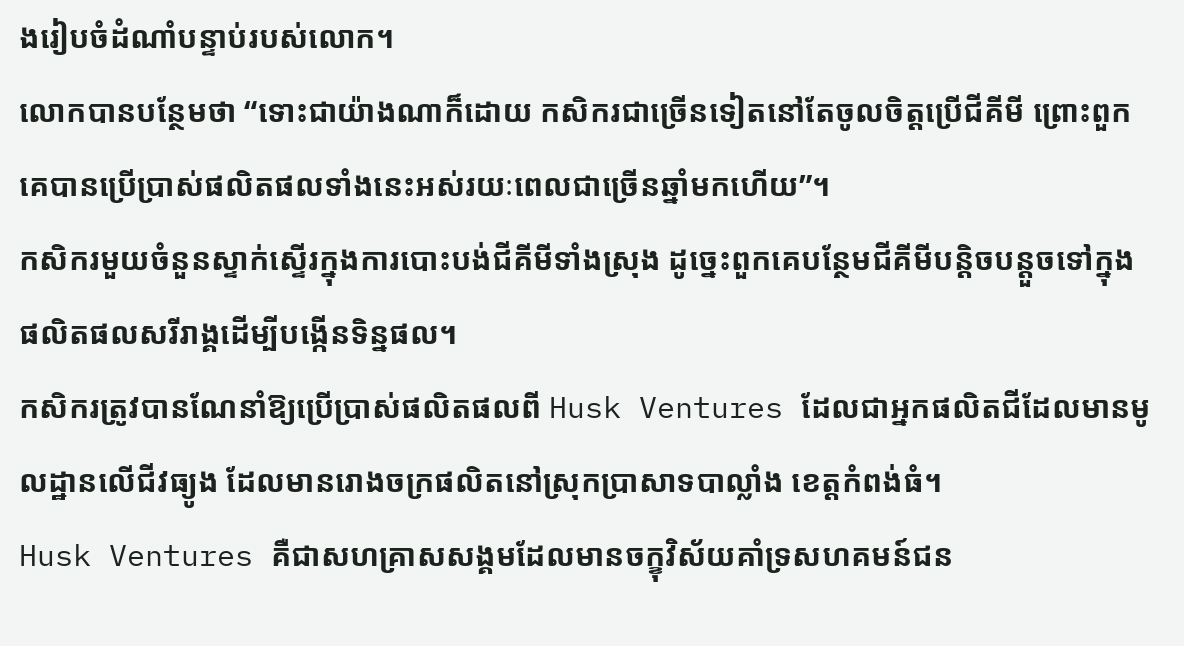ងរៀបចំដំណាំបន្ទាប់របស់លោក។
លោកបានបន្ថែមថា “ទោះជាយ៉ាងណាក៏ដោយ កសិករជាច្រើនទៀតនៅតែចូលចិត្តប្រើជីគីមី ព្រោះពួកគេបានប្រើប្រាស់ផលិតផលទាំងនេះអស់រយៈពេលជាច្រើនឆ្នាំមកហើយ”។
កសិករមួយចំនួនស្ទាក់ស្ទើរក្នុងការបោះបង់ជីគីមីទាំងស្រុង ដូច្នេះពួកគេបន្ថែមជីគីមីបន្តិចបន្តួចទៅក្នុងផលិតផលសរីរាង្គដើម្បីបង្កើនទិន្នផល។
កសិករត្រូវបានណែនាំឱ្យប្រើប្រាស់ផលិតផលពី Husk Ventures ដែលជាអ្នកផលិតជីដែលមានមូលដ្ឋានលើជីវធ្យូង ដែលមានរោងចក្រផលិតនៅស្រុកប្រាសាទបាល្លាំង ខេត្តកំពង់ធំ។
Husk Ventures គឺជាសហគ្រាសសង្គមដែលមានចក្ខុវិស័យគាំទ្រសហគមន៍ជន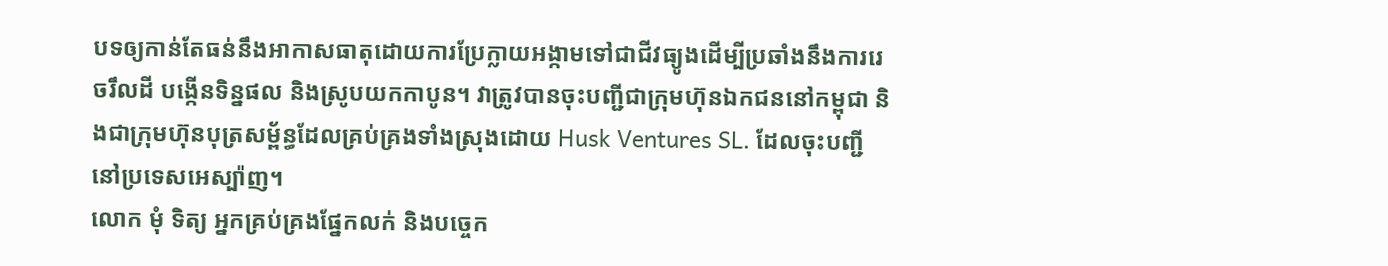បទឲ្យកាន់តែធន់នឹងអាកាសធាតុដោយការប្រែក្លាយអង្កាមទៅជាជីវធ្យូងដើម្បីប្រឆាំងនឹងការរេចរឹលដី បង្កើនទិន្នផល និងស្រូបយកកាបូន។ វាត្រូវបានចុះបញ្ជីជាក្រុមហ៊ុនឯកជននៅកម្ពុជា និងជាក្រុមហ៊ុនបុត្រសម្ព័ន្ធដែលគ្រប់គ្រងទាំងស្រុងដោយ Husk Ventures SL. ដែលចុះបញ្ជីនៅប្រទេសអេស្ប៉ាញ។
លោក មុំ ទិត្យ អ្នកគ្រប់គ្រងផ្នែកលក់ និងបច្ចេក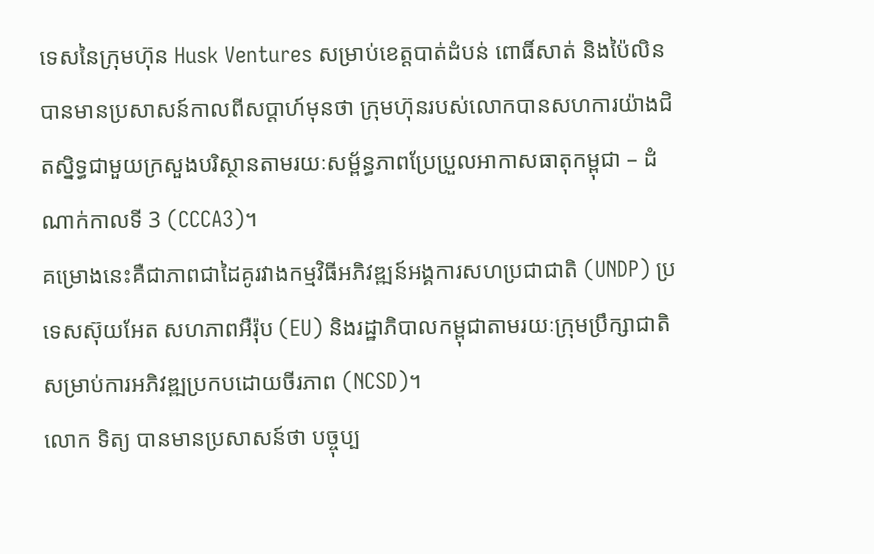ទេសនៃក្រុមហ៊ុន Husk Ventures សម្រាប់ខេត្តបាត់ដំបន់ ពោធិ៍សាត់ និងប៉ៃលិន បានមានប្រសាសន៍កាលពីសប្តាហ៍មុនថា ក្រុមហ៊ុនរបស់លោកបានសហការយ៉ាងជិតស្និទ្ធជាមួយក្រសួងបរិស្ថានតាមរយៈសម្ព័ន្ធភាពប្រែប្រួលអាកាសធាតុកម្ពុជា – ដំណាក់កាលទី 3 (CCCA3)។
គម្រោងនេះគឺជាភាពជាដៃគូរវាងកម្មវិធីអភិវឌ្ឍន៍អង្គការសហប្រជាជាតិ (UNDP) ប្រទេសស៊ុយអែត សហភាពអឺរ៉ុប (EU) និងរដ្ឋាភិបាលកម្ពុជាតាមរយៈក្រុមប្រឹក្សាជាតិសម្រាប់ការអភិវឌ្ឍប្រកបដោយចីរភាព (NCSD)។
លោក ទិត្យ បានមានប្រសាសន៍ថា បច្ចុប្ប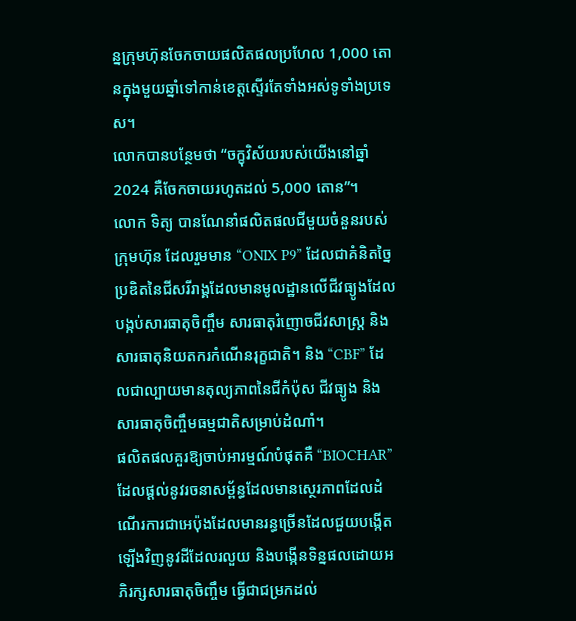ន្នក្រុមហ៊ុនចែកចាយផលិតផលប្រហែល 1,000 តោនក្នុងមួយឆ្នាំទៅកាន់ខេត្តស្ទើរតែទាំងអស់ទូទាំងប្រទេស។
លោកបានបន្ថែមថា “ចក្ខុវិស័យរបស់យើងនៅឆ្នាំ 2024 គឺចែកចាយរហូតដល់ 5,000 តោន”។
លោក ទិត្យ បានណែនាំផលិតផលជីមួយចំនួនរបស់ក្រុមហ៊ុន ដែលរួមមាន “ONIX P9” ដែលជាគំនិតច្នៃប្រឌិតនៃជីសរីរាង្គដែលមានមូលដ្ឋានលើជីវធ្យូងដែលបង្កប់សារធាតុចិញ្ចឹម សារធាតុរំញោចជីវសាស្ត្រ និងសារធាតុនិយតករកំណើនរុក្ខជាតិ។ និង “CBF” ដែលជាល្បាយមានតុល្យភាពនៃជីកំប៉ុស ជីវធ្យូង និងសារធាតុចិញ្ចឹមធម្មជាតិសម្រាប់ដំណាំ។
ផលិតផលគួរឱ្យចាប់អារម្មណ៍បំផុតគឺ “BIOCHAR” ដែលផ្តល់នូវរចនាសម្ព័ន្ធដែលមានស្ថេរភាពដែលដំណើរការជាអេប៉ុងដែលមានរន្ធច្រើនដែលជួយបង្កើតឡើងវិញនូវដីដែលរលួយ និងបង្កើនទិន្នផលដោយអភិរក្សសារធាតុចិញ្ចឹម ធ្វើជាជម្រកដល់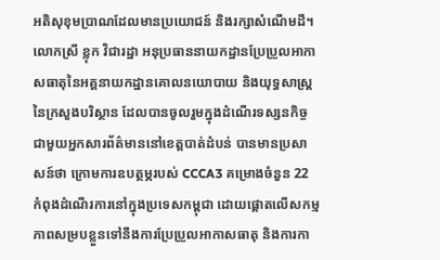អតិសុខុមប្រាណដែលមានប្រយោជន៍ និងរក្សាសំណើមដី។
លោកស្រី ខ្លុក វិជារដ្ឋា អនុប្រធាននាយកដ្ឋានប្រែប្រួលអាកាសធាតុនៃអគ្គនាយកដ្ឋានគោលនយោបាយ និងយុទ្ធសាស្ត្រនៃក្រសួងបរិស្ថាន ដែលបានចូលរួមក្នុងដំណើរទស្សនកិច្ចជាមួយអ្នកសារព័ត៌មាននៅខេត្តបាត់ដំបន់ បានមានប្រសាសន៍ថា ក្រោមការឧបត្ថម្ភរបស់ CCCA3 គម្រោងចំនួន 22 កំពុងដំណើរការនៅក្នុងប្រទេសកម្ពុជា ដោយផ្តោតលើសកម្មភាពសម្របខ្លួនទៅនឹងការប្រែប្រួលអាកាសធាតុ និងការកា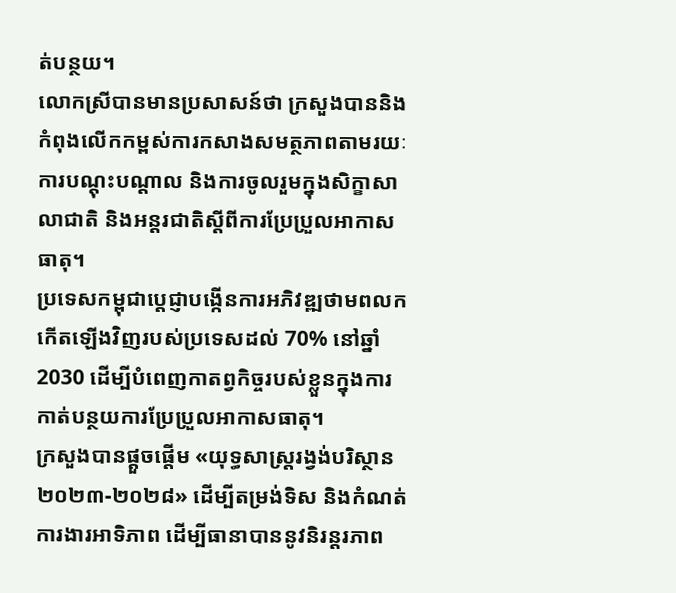ត់បន្ថយ។
លោកស្រីបានមានប្រសាសន៍ថា ក្រសួងបាននិងកំពុងលើកកម្ពស់ការកសាងសមត្ថភាពតាមរយៈការបណ្តុះបណ្តាល និងការចូលរួមក្នុងសិក្ខាសាលាជាតិ និងអន្តរជាតិស្តីពីការប្រែប្រួលអាកាសធាតុ។
ប្រទេសកម្ពុជាប្តេជ្ញាបង្កើនការអភិវឌ្ឍថាមពលកកើតឡើងវិញរបស់ប្រទេសដល់ 70% នៅឆ្នាំ 2030 ដើម្បីបំពេញកាតព្វកិច្ចរបស់ខ្លួនក្នុងការកាត់បន្ថយការប្រែប្រួលអាកាសធាតុ។
ក្រសួងបានផ្តួចផ្តើម «យុទ្ធសាស្ត្ររង្វង់បរិស្ថាន ២០២៣-២០២៨» ដើម្បីតម្រង់ទិស និងកំណត់ការងារអាទិភាព ដើម្បីធានាបាននូវនិរន្តរភាព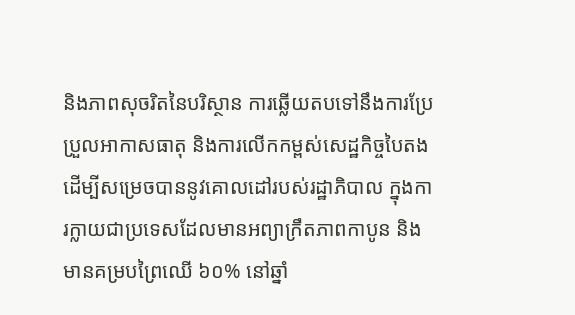និងភាពសុចរិតនៃបរិស្ថាន ការឆ្លើយតបទៅនឹងការប្រែប្រួលអាកាសធាតុ និងការលើកកម្ពស់សេដ្ឋកិច្ចបៃតង ដើម្បីសម្រេចបាននូវគោលដៅរបស់រដ្ឋាភិបាល ក្នុងការក្លាយជាប្រទេសដែលមានអព្យាក្រឹតភាពកាបូន និងមានគម្របព្រៃឈើ ៦០% នៅឆ្នាំ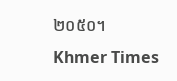២០៥០។
Khmer Times